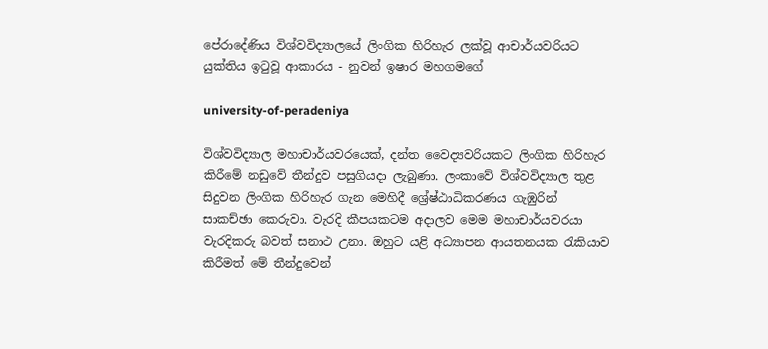පේරාදේණිය විශ්වවිද්‍යාලයේ ලිංගික හිරිහැර ලක්වූ ආචාර්යවරියට යුක්තිය ඉටුවූ ආකාරය - නුවන් ඉෂාර මහගමගේ

university-of-peradeniya

විශ්වවිද්‍යාල මහාචාර්යවරයෙක්, දන්ත වෛද්‍යවරියකට ලිංගික හිරිහැර කිරීමේ නඩුවේ තීන්දුව පසුගියදා ලැබුණා. ලංකාවේ විශ්වවිද්‍යාල තුළ සිදුවන ලිංගික හිරිහැර ගැන මෙහිදී ශ්‍රේෂ්ඨාධිකරණය ගැඹුරින් සාකච්ඡා කෙරුවා. වැරදි කීපයකටම අදාලව මෙම මහාචාර්යවරයා වැරදිකරු බවත් සනාථ උනා. ඔහුට යළි අධ්‍යාපන ආයතනයක රැකියාව කිරීමත් මේ තීන්දුවෙන්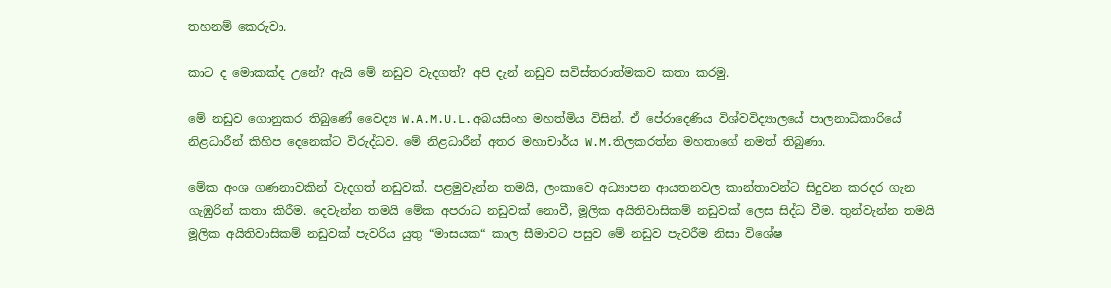තහනම් කෙරුවා.

කාට ද මොකක්ද උනේ? ඇයි මේ නඩුව වැදගත්? අපි දැන් නඩුව සවිස්තරාත්මකව කතා කරමු.

මේ නඩුව ගොනුකර තිබුණේ වෛද්‍ය W.A.M.U.L.අබයසිංහ මහත්මිය විසින්. ඒ පේරාදෙණිය විශ්වවිද්‍යාලයේ පාලනාධිකාරියේ නිළධාරීන් කිහිප දෙනෙක්ට විරුද්ධව. මේ නිළධාරීන් අතර මහාචාර්ය W.M.තිලකරත්න මහතාගේ නමත් තිබුණා.

මේක අංශ ගණනාවකින් වැදගත් නඩුවක්. පළමුවැන්න තමයි, ලංකාවෙ අධ්‍යාපන ආයතනවල කාන්තාවන්ට සිදුවන කරදර ගැන ගැඹුරින් කතා කිරීම. දෙවැන්න තමයි මේක අපරාධ නඩුවක් නොවී, මූලික අයිතිවාසිකම් නඩුවක් ලෙස සිද්ධ වීම. තුන්වැන්න තමයි මූලික අයිතිවාසිකම් නඩුවක් පැවරිය යුතු “මාසයක“ කාල සීමාවට පසුව මේ නඩුව පැවරීම නිසා විශේෂ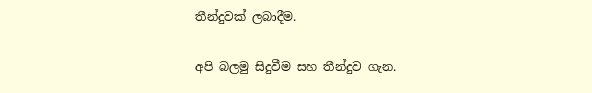තීන්දුවක් ලබාදීම.

අපි බලමු සිදුවීම සහ තීන්දුව ගැන.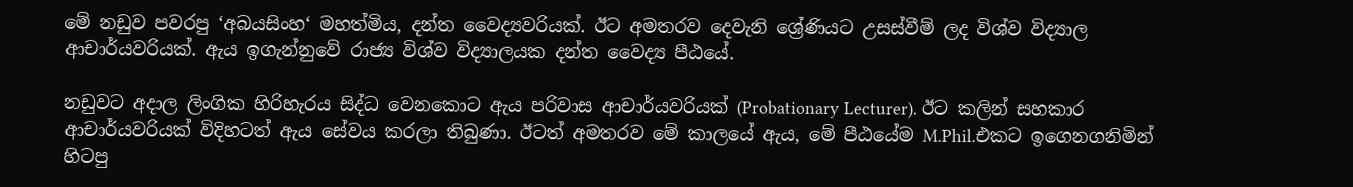මේ නඩුව පවරපු ‘අබයසිංහ‘ මහත්මිය, දන්ත වෛද්‍යවරියක්. ඊට අමතරව දෙවැනි ශ්‍රේණියට උසස්වීම් ලද විශ්ව විද්‍යාල ආචාර්යවරියක්. ඇය ඉගැන්නුවේ රාජ්‍ය විශ්ව විද්‍යාලයක දන්ත වෛද්‍ය පීඨයේ.

නඩුවට අදාල ලිංගික හිරිහැරය සිද්ධ වෙනකොට ඇය පරිවාස ආචාර්යවරියක් (Probationary Lecturer). ඊට කලින් සහකාර ආචාර්යවරියක් විදිහටත් ඇය සේවය කරලා තිබුණා. ඊටත් අමතරව මේ කාලයේ ඇය, මේ පීඨයේම M.Phil.එකට ඉගෙනගනිමින් හිටපු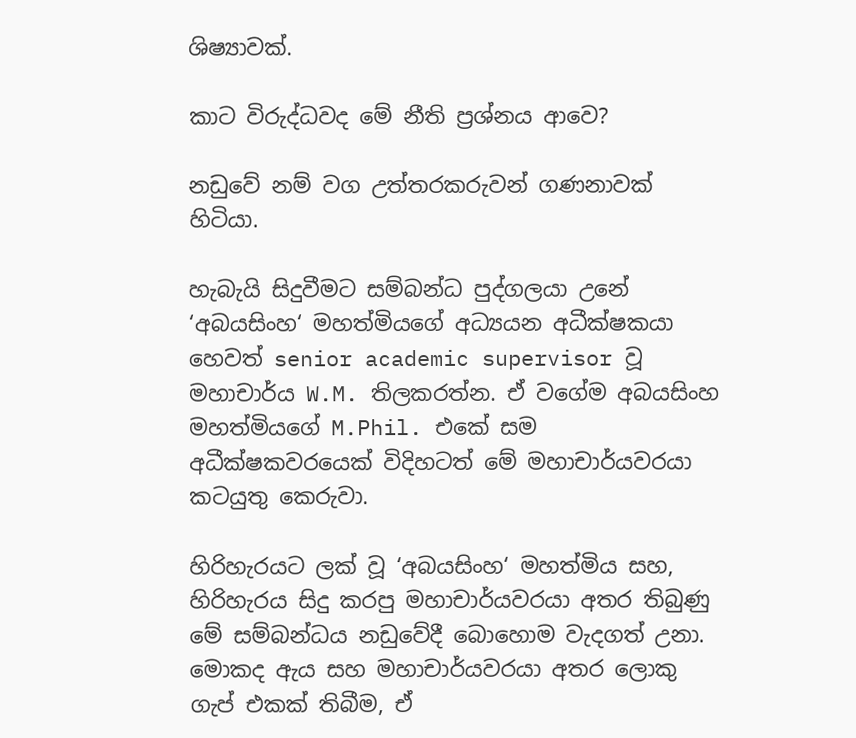ශිෂ්‍යාවක්.

කාට විරුද්ධවද මේ නීති ප්‍රශ්නය ආවෙ?

නඩුවේ නම් වග උත්තරකරුවන් ගණනාවක් හිටියා.

හැබැයි සිදුවීමට සම්බන්ධ පුද්ගලයා උනේ ‘අබයසිංහ‘ මහත්මියගේ අධ්‍යයන අධීක්ෂකයා හෙවත් senior academic supervisor වූ මහාචාර්ය W.M. තිලකරත්න. ඒ වගේම අබයසිංහ මහත්මියගේ M.Phil. එකේ සම අධීක්ෂකවරයෙක් විදිහටත් මේ මහාචාර්යවරයා කටයුතු කෙරුවා.

හිරිහැරයට ලක් වූ ‘අබයසිංහ‘ මහත්මිය සහ, හිරිහැරය සිදු කරපු මහාචාර්යවරයා අතර තිබුණු මේ සම්බන්ධය නඩුවේදී බොහොම වැදගත් උනා. මොකද ඇය සහ මහාචාර්යවරයා අතර ලොකු ගැප් එකක් තිබීම, ඒ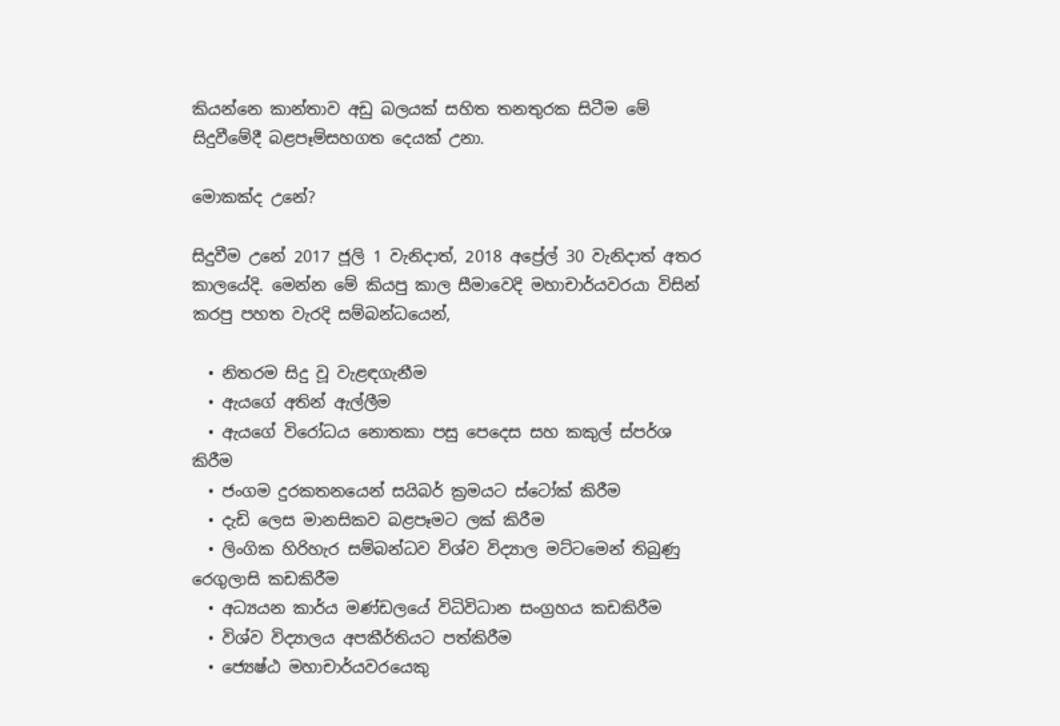කියන්නෙ කාන්තාව අඩු බලයක් සහිත තනතුරක සිටීම මේ සිදුවීමේදී බළපෑම්සහගත දෙයක් උනා.

මොකක්ද උනේ?

සිදුවීම උනේ 2017 ජූලි 1 වැනිදාත්, 2018 අප්‍රේල් 30 වැනිදාත් අතර කාලයේදි. මෙන්න මේ කියපු කාල සීමාවෙදි මහාචාර්යවරයා විසින් කරපු පහත වැරදි සම්බන්ධයෙන්,

  • නිතරම සිදු වූ වැළඳගැනීම
  • ඇයගේ අතින් ඇල්ලීම
  • ඇයගේ විරෝධය නොතකා පසු පෙදෙස සහ කකුල් ස්පර්ශ කිරීම
  • ජංගම දුරකතනයෙන් සයිබර් ක්‍රමයට ස්ටෝක් කිරීම
  • දැඩි ලෙස මානසිකව බළපෑමට ලක් කිරීම
  • ලිංගික හිරිහැර සම්බන්ධව විශ්ව විද්‍යාල මට්ටමෙන් තිබුණු රෙගුලාසි කඩකිරීම
  • අධ්‍යයන කාර්ය මණ්ඩලයේ විධිවිධාන සංග්‍රහය කඩකිරීම
  • විශ්ව විද්‍යාලය අපකීර්තියට පත්කිරීම
  • ජ්‍යෙෂ්ඨ මහාචාර්යවරයෙකු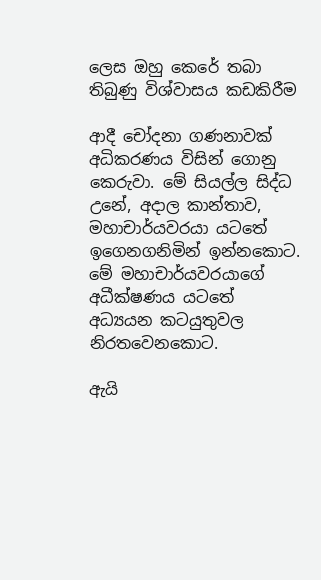ලෙස ඔහු කෙරේ තබා තිබුණු විශ්වාසය කඩකිරීම

ආදී චෝදනා ගණනාවක් අධිකරණය විසින් ගොනු කෙරුවා. මේ සියල්ල සිද්ධ උනේ, අදාල කාන්තාව, මහාචාර්යවරයා යටතේ ඉගෙනගනිමින් ඉන්නකොට. මේ මහාචාර්යවරයාගේ අධීක්ෂණය යටතේ අධ්‍යයන කටයුතුවල නිරතවෙනකොට.

ඇයි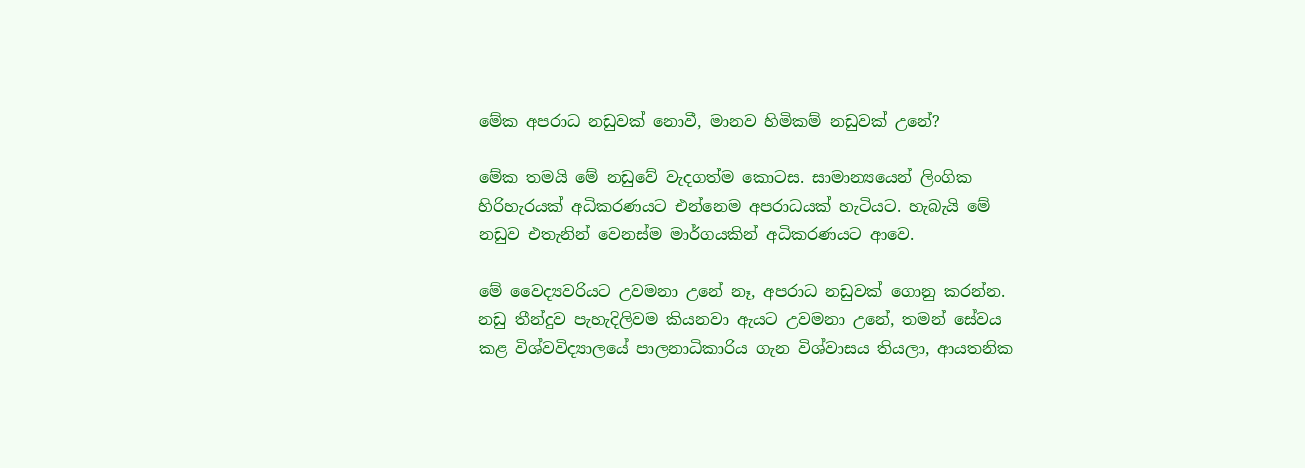මේක අපරාධ නඩුවක් නොවී, මානව හිමිකම් නඩුවක් උනේ?

මේක තමයි මේ නඩුවේ වැදගත්ම කොටස. සාමාන්‍යයෙන් ලිංගික හිරිහැරයක් අධිකරණයට එන්නෙම අපරාධයක් හැටියට. හැබැයි මේ නඩුව එතැනින් වෙනස්ම මාර්ගයකින් අධිකරණයට ආවෙ.

මේ වෛද්‍යවරියට උවමනා උනේ නෑ, අපරාධ නඩුවක් ගොනු කරන්න. නඩු තීන්දුව පැහැදිලිවම කියනවා ඇයට උවමනා උනේ, තමන් සේවය කළ විශ්වවිද්‍යාලයේ පාලනාධිකාරිය ගැන විශ්වාසය තියලා, ආයතනික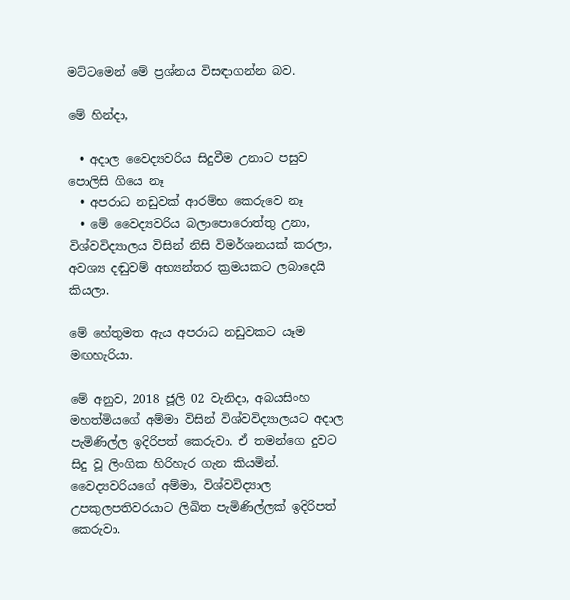මට්ටමෙන් මේ ප්‍රශ්නය විසඳාගන්න බව.

මේ හින්දා,

  • අදාල වෛද්‍යවරිය සිදුවීම උනාට පසුව පොලිසි ගියෙ නෑ
  • අපරාධ නඩුවක් ආරම්භ කෙරුවෙ නෑ
  • මේ වෛද්‍යවරිය බලාපොරොත්තු උනා, විශ්වවිද්‍යාලය විසින් නිසි විමර්ශනයක් කරලා, අවශ්‍ය දඬුවම් අභ්‍යන්තර ක්‍රමයකට ලබාදෙයි කියලා.

මේ හේතුමත ඇය අපරාධ නඩුවකට යෑම මඟහැරියා.

මේ අනුව, 2018 ජූලි 02 වැනිදා, අබයසිංහ මහත්මියගේ අම්මා විසින් විශ්වවිද්‍යාලයට අදාල පැමිණිල්ල ඉදිරිපත් කෙරුවා. ඒ තමන්ගෙ දුවට සිදු වූ ලිංගික හිරිහැර ගැන කියමින්. වෛද්‍යවරියගේ අම්මා, විශ්වවිද්‍යාල උපකුලපතිවරයාට ලිඛිත පැමිණිල්ලක් ඉදිරිපත් කෙරුවා.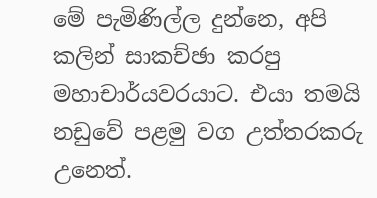මේ පැමිණිල්ල දුන්නෙ, අපි කලින් සාකච්ඡා කරපු මහාචාර්යවරයාට. එයා තමයි නඩුවේ පළමු වග උත්තරකරු උනෙත්.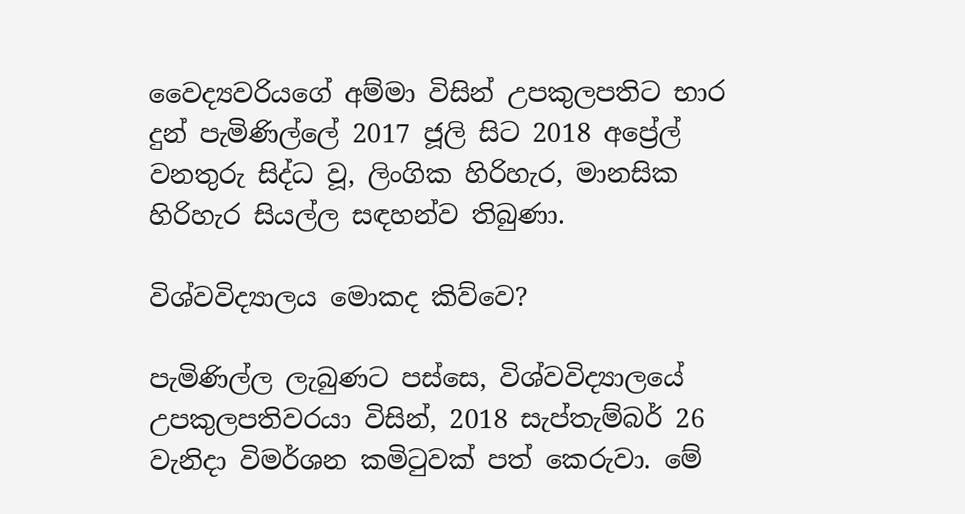වෛද්‍යවරියගේ අම්මා විසින් උපකුලපතිට භාර දුන් පැමිණිල්ලේ 2017 ජූලි සිට 2018 අප්‍රේල් වනතුරු සිද්ධ වූ, ලිංගික හිරිහැර, මානසික හිරිහැර සියල්ල සඳහන්ව තිබුණා.

විශ්වවිද්‍යාලය මොකද කිව්වෙ?

පැමිණිල්ල ලැබුණට පස්සෙ, විශ්වවිද්‍යාලයේ උපකුලපතිවරයා විසින්, 2018 සැප්තැම්බර් 26 වැනිදා විමර්ශන කමිටුවක් පත් කෙරුවා. මේ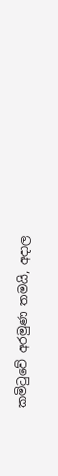කමිටුවේ අරමුණ තමයි, අදාල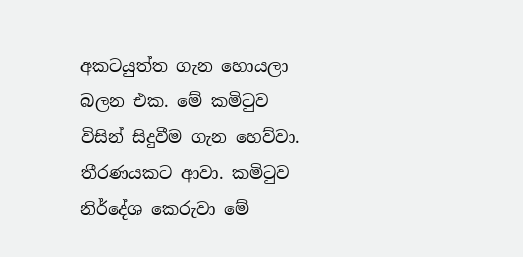අකටයුත්ත ගැන හොයලා බලන එක. මේ කමිටුව විසින් සිදුවීම ගැන හෙව්වා. තීරණයකට ආවා. කමිටුව නිර්දේශ කෙරුවා මේ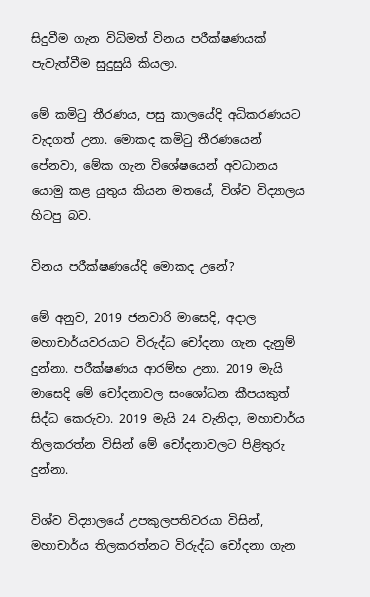සිදුවීම ගැන විධිමත් විනය පරීක්ෂණයක් පැවැත්වීම සුදුසුයි කියලා.

මේ කමිටු තීරණය, පසු කාලයේදි අධිකරණයට වැදගත් උනා. මොකද කමිටු තීරණයෙන් පේනවා, මේක ගැන විශේෂයෙන් අවධානය යොමු කළ යුතුය කියන මතයේ, විශ්ව විද්‍යාලය හිටපු බව.

විනය පරීක්ෂණයේදි මොකද උනේ?

මේ අනුව, 2019 ජනවාරි මාසෙදි, අදාල මහාචාර්යවරයාට විරුද්ධ චෝදනා ගැන දැනුම් දුන්නා. පරීක්ෂණය ආරම්භ උනා. 2019 මැයි මාසෙදි මේ චෝදනාවල සංශෝධන කීපයකුත් සිද්ධ කෙරුවා. 2019 මැයි 24 වැනිදා, මහාචාර්ය තිලකරත්න විසින් මේ චෝදනාවලට පිළිතුරු දුන්නා.

විශ්ව විද්‍යාලයේ උපකුලපතිවරයා විසින්, මහාචාර්ය තිලකරත්නට විරුද්ධ චෝදනා ගැන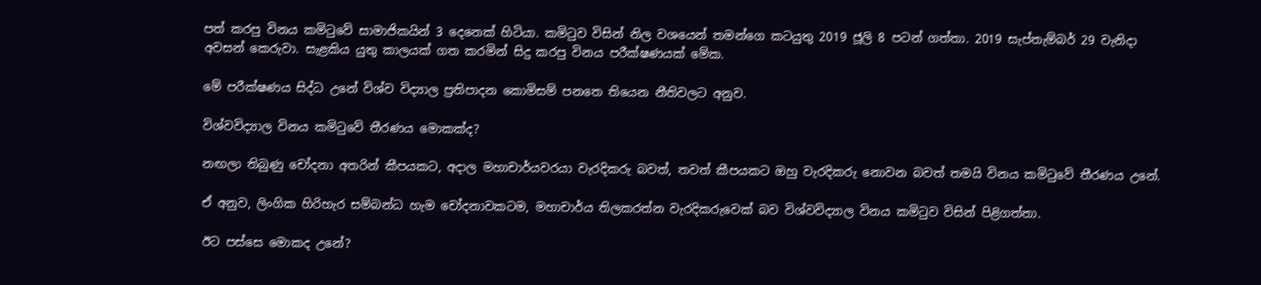පත් කරපු විනය කමිටුවේ සාමාජිකයින් 3 දෙනෙක් හිටියා. කමිටුව විසින් නිල වශයෙන් තමන්ගෙ කටයුතු 2019 ජූලි 8 පටන් ගත්තා. 2019 සැප්තැම්බර් 29 වැනිදා අවසන් කෙරුවා. සැළකිය යුතු කාලයක් ගත කරමින් සිදු කරපු විනය පරීක්ෂණයක් මේක.

මේ පරීක්ෂණය සිද්ධ උනේ විශ්ව විද්‍යාල ප්‍රතිපාදන කොමිසම් පනතෙ තියෙන නීතිවලට අනුව.

විශ්වවිද්‍යාල විනය කමිටුවේ තීරණය මොකක්ද?

නඟලා තිබුණු චෝදනා අතරින් කීපයකට, අදාල මහාචාර්යවරයා වැරදිකරු බවත්, තවත් කීපයකට ඔහු වැරදිකරු නොවන බවත් තමයි විනය කමිටුවේ තීරණය උනේ.

ඒ අනුව, ලිංගික හිරිහැර සම්බන්ධ හැම චෝදනාවකටම, මහාචාර්ය තිලකරත්න වැරදිකරුවෙක් බව විශ්වවිද්‍යාල විනය කමිටුව විසින් පිළිගත්තා.

ඊට පස්සෙ මොකද උනේ?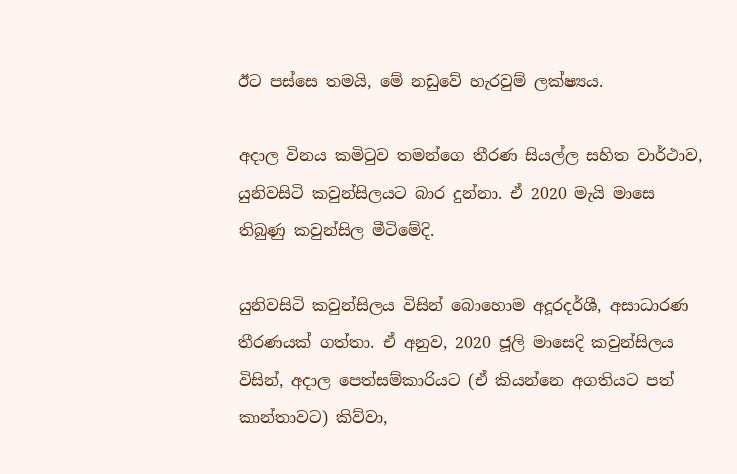ඊට පස්සෙ තමයි, මේ නඩුවේ හැරවුම් ලක්ෂ්‍යය.

අදාල විනය කමිටුව තමන්ගෙ තීරණ සියල්ල සහිත වාර්ථාව, යුනිවසිටි කවුන්සිලයට බාර දුන්නා. ඒ 2020 මැයි මාසෙ තිබුණු කවුන්සිල මීටිමේදි.

යුනිවසිටි කවුන්සිලය විසින් බොහොම අදූරදර්ශී, අසාධාරණ තීරණයක් ගත්තා. ඒ අනුව, 2020 ජූලි මාසෙදි කවුන්සිලය විසින්, අදාල පෙත්සම්කාරියට (ඒ කියන්නෙ අගතියට පත් කාන්තාවට) කිව්වා,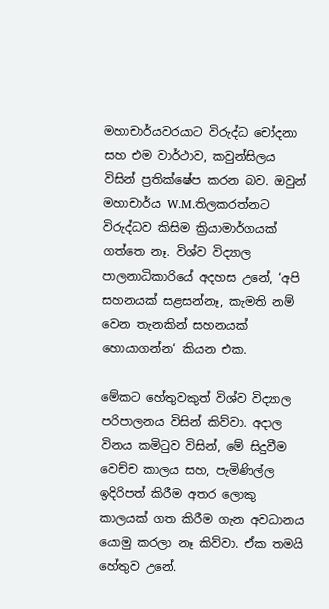මහාචාර්යවරයාට විරුද්ධ චෝදනා සහ එම වාර්ථාව, කවුන්සිලය විසින් ප්‍රතික්ෂේප කරන බව. ඔවුන් මහාචාර්ය W.M.තිලකරත්නට විරුද්ධව කිසිම ක්‍රියාමාර්ගයක් ගත්තෙ නෑ. විශ්ව විද්‍යාල පාලනාධිකාරියේ අදහස උනේ, ‘අපි සහනයක් සළසන්නෑ, කැමති නම් වෙන තැනකින් සහනයක් හොයාගන්න‘ කියන එක.

මේකට හේතුවකුත් විශ්ව විද්‍යාල පරිපාලනය විසින් කිව්වා. අදාල විනය කමිටුව විසින්, මේ සිදුවීම වෙච්ච කාලය සහ, පැමිණිල්ල ඉදිරිපත් කිරීම අතර ලොකු කාලයක් ගත කිරීම ගැන අවධානය යොමු කරලා නෑ කිව්වා. ඒක තමයි හේතුව උනේ.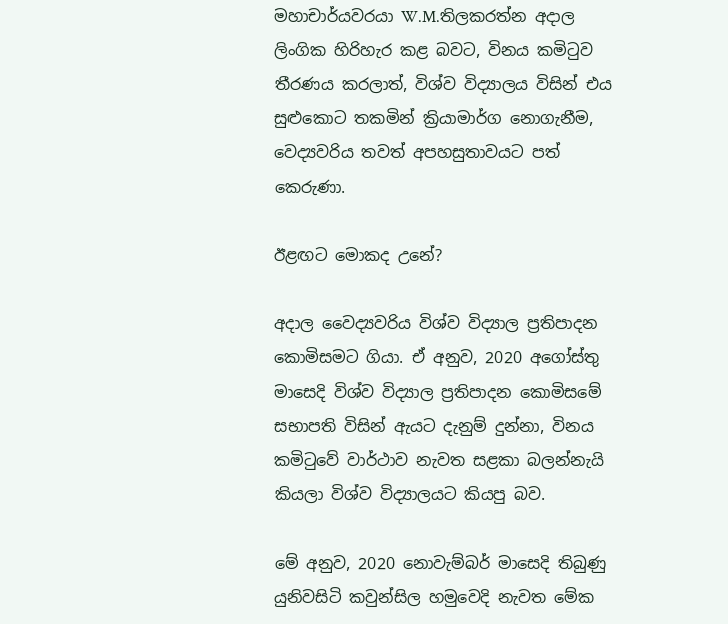මහාචාර්යවරයා W.M.තිලකරත්න අදාල ලිංගික හිරිහැර කළ බවට, විනය කමිටුව තීරණය කරලාත්, විශ්ව විද්‍යාලය විසින් එය සුළුකොට තකමින් ක්‍රියාමාර්ග නොගැනීම, වෙද්‍යවරිය තවත් අපහසුතාවයට පත් කෙරුණා.

ඊළඟට මොකද උනේ?

අදාල වෛද්‍යවරිය විශ්ව විද්‍යාල ප්‍රතිපාදන කොමිසමට ගියා. ඒ අනුව, 2020 අගෝස්තු මාසෙදි විශ්ව විද්‍යාල ප්‍රතිපාදන කොමිසමේ සභාපති විසින් ඇයට දැනුම් දුන්නා, විනය කමිටුවේ වාර්ථාව නැවත සළකා බලන්නැයි කියලා විශ්ව විද්‍යාලයට කියපු බව.

මේ අනුව, 2020 නොවැම්බර් මාසෙදි තිබුණු යුනිවසිටි කවුන්සිල හමුවෙදි නැවත මේක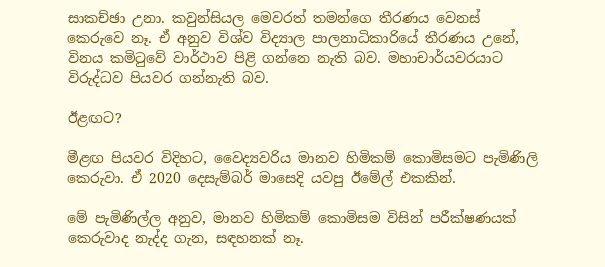සාකච්ඡා උනා. කවුන්සියල මෙවරත් තමන්ගෙ තීරණය වෙනස් කෙරුවෙ නෑ. ඒ අනුව විශ්ව විද්‍යාල පාලනාධිකාරියේ තීරණය උනේ, විනය කමිටුවේ වාර්ථාව පිළි ගන්නෙ නැති බව. මහාචාර්යවරයාට විරුද්ධව පියවර ගන්නැති බව.

ඊළඟට?

මීළඟ පියවර විදිහට, වෛද්‍යවරිය මානව හිමිකම් කොමිසමට පැමිණිලි කෙරුවා. ඒ 2020 දෙසැම්බර් මාසෙදි යවපු ඊමේල් එකකින්.

මේ පැමිණිල්ල අනුව, මානව හිමිකම් කොමිසම විසින් පරීක්ෂණයක් කෙරුවාද නැද්ද ගැන, සඳහනක් නෑ.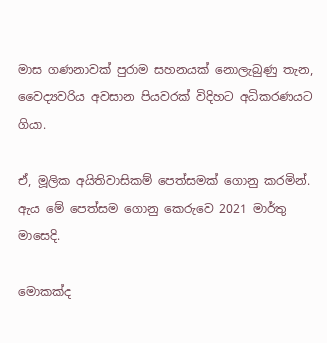මාස ගණනාවක් පුරාම සහනයක් නොලැබුණු තැන, වෛද්‍යවරිය අවසාන පියවරක් විදිහට අධිකරණයට ගියා.

ඒ, මූලික අයිතිවාසිකම් පෙත්සමක් ගොනු කරමින්. ඇය මේ පෙත්සම ගොනු කෙරුවෙ 2021 මාර්තු මාසෙදි.

මොකක්ද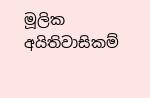මූලික අයිතිවාසිකම්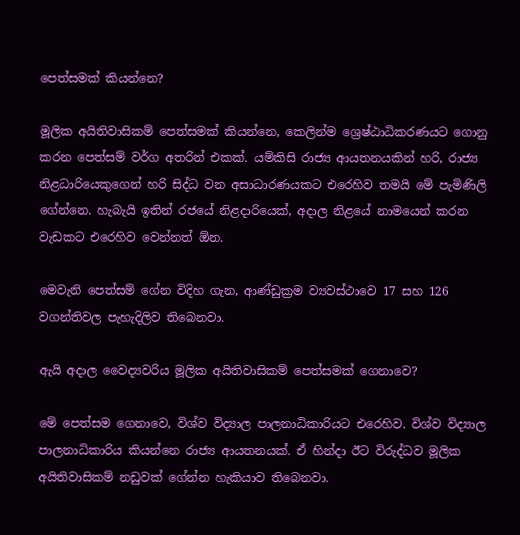පෙත්සමක් කියන්නෙ?

මූලික අයිතිවාසිකම් පෙත්සමක් කියන්නෙ, කෙලින්ම ශ්‍රෙෂ්ඨාධිකරණයට ගොනු කරන පෙත්සම් වර්ග අතරින් එකක්. යම්කිසි රාජ්‍ය ආයතනයකින් හරි, රාජ්‍ය නිළධාරියෙකුගෙන් හරි සිද්ධ වන අසාධාරණයකට එරෙහිව තමයි මේ පැමිණිලි ගේන්නෙ. හැබැයි ඉතින් රජයේ නිළදාරියෙක්, අදාල නිළයේ නාමයෙන් කරන වැඩකට එරෙහිව වෙන්නත් ඕන.

මෙවැනි පෙත්සම් ගේන විදිහ ගැන, ආණ්ඩුක්‍රම ව්‍යවස්ථාවෙ 17 සහ 126 වගන්තිවල පැහැදිලිව තිබෙනවා.

ඇයි අදාල වෛද්‍යවරිය මූලික අයිතිවාසිකම් පෙත්සමක් ගෙනාවෙ?

මේ පෙත්සම ගෙනාවෙ, විශ්ව විද්‍යාල පාලනාධිකාරියට එරෙහිව. විශ්ව විද්‍යාල පාලනාධිකාරිය කියන්නෙ රාජ්‍ය ආයතනයක්. ඒ හින්දා ඊට විරුද්ධව මූලික අයිතිවාසිකම් නඩුවක් ගේන්න හැකියාව තිබෙනවා.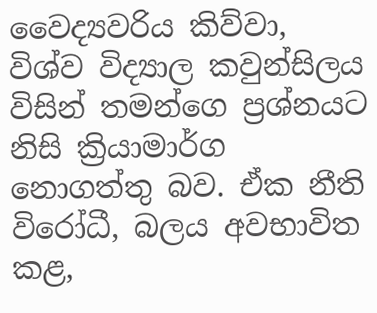වෛද්‍යවරිය කිව්වා, විශ්ව විද්‍යාල කවුන්සිලය විසින් තමන්ගෙ ප්‍රශ්නයට නිසි ක්‍රියාමාර්ග නොගත්තු බව. ඒක නීති විරෝධී, බලය අවභාවිත කළ,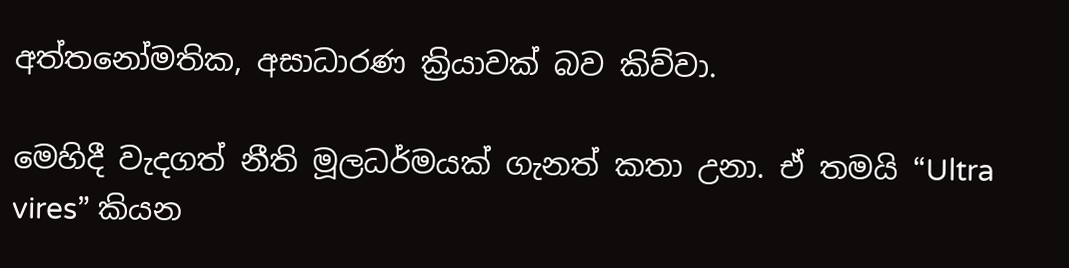අත්තනෝමතික, අසාධාරණ ක්‍රියාවක් බව කිව්වා.

මෙහිදී වැදගත් නීති මූලධර්මයක් ගැනත් කතා උනා. ඒ තමයි “Ultra vires” කියන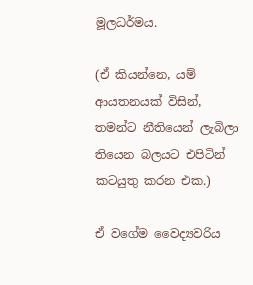මූලධර්මය.

(ඒ කියන්නෙ, යම් ආයතනයක් විසින්, තමන්ට නීතියෙන් ලැබිලා තියෙන බලයට එපිටින් කටයුතු කරන එක.)

ඒ වගේම වෛද්‍යවරිය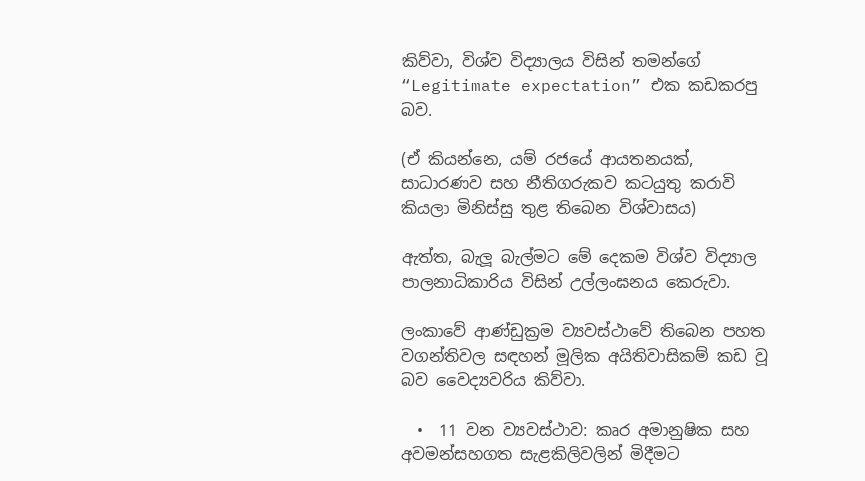කිව්වා, විශ්ව විද්‍යාලය විසින් තමන්ගේ “Legitimate expectation” එක කඩකරපු බව.

(ඒ කියන්නෙ, යම් රජයේ ආයතනයක්, සාධාරණව සහ නීතිගරුකව කටයුතු කරාවි කියලා මිනිස්සු තුළ තිබෙන විශ්වාසය)

ඇත්ත, බැලූ බැල්මට මේ දෙකම විශ්ව විද්‍යාල පාලනාධිකාරිය විසින් උල්ලංඝනය කෙරුවා.

ලංකාවේ ආණ්ඩුක්‍රම ව්‍යවස්ථාවේ තිබෙන පහත වගන්තිවල සඳහන් මූලික අයිතිවාසිකම් කඩ වූ බව වෛද්‍යවරිය කිව්වා.

  •  11 වන ව්‍යවස්ථාව: කෘර අමානුෂික සහ අවමන්සහගත සැළකිලිවලින් මිදීමට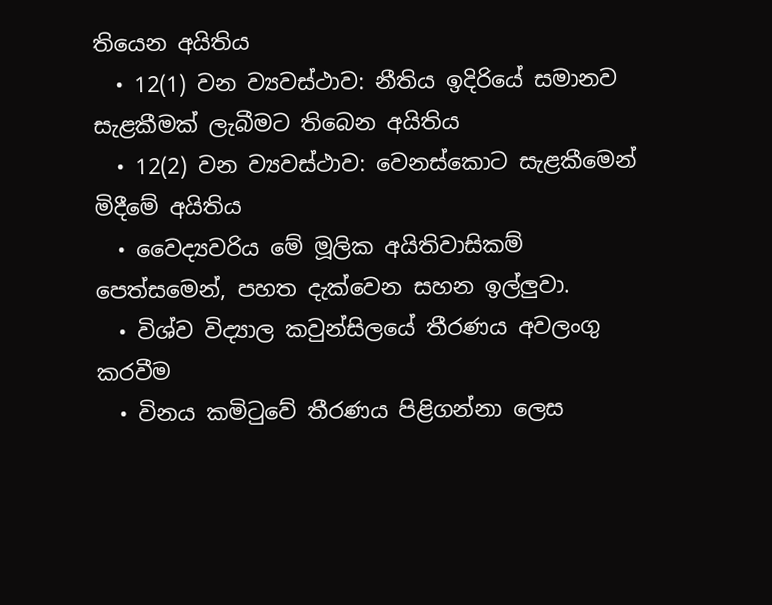තියෙන අයිතිය
  • 12(1) වන ව්‍යවස්ථාව: නීතිය ඉදිරියේ සමානව සැළකීමක් ලැබීමට තිබෙන අයිතිය
  • 12(2) වන ව්‍යවස්ථාව: වෙනස්කොට සැළකීමෙන් මිදීමේ අයිතිය
  • වෛද්‍යවරිය මේ මූලික අයිතිවාසිකම් පෙත්සමෙන්, පහත දැක්වෙන සහන ඉල්ලුවා.
  • විශ්ව විද්‍යාල කවුන්සිලයේ තීරණය අවලංගු කරවීම
  • විනය කමිටුවේ තීරණය පිළිගන්නා ලෙස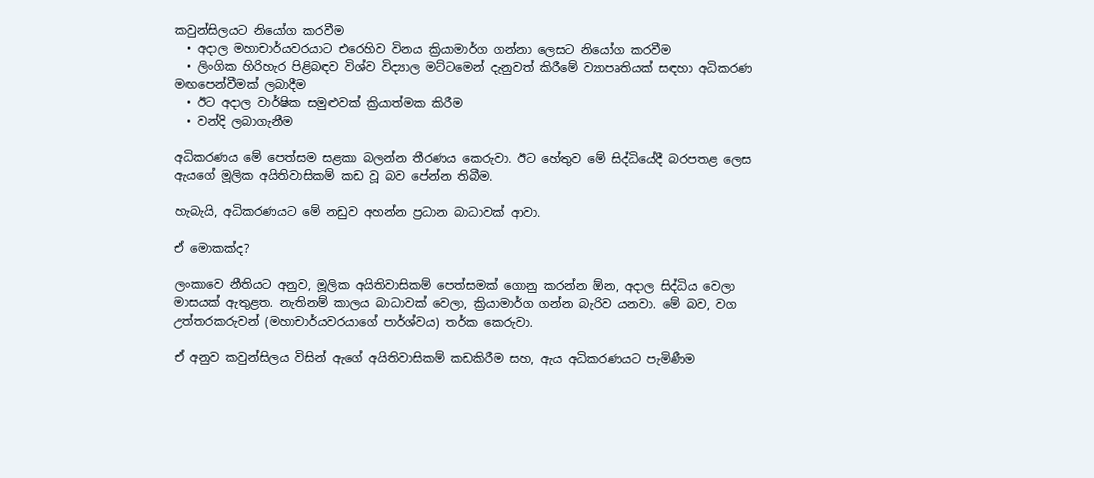කවුන්සිලයට නියෝග කරවීම
  • අදාල මහාචාර්යවරයාට එරෙහිව විනය ක්‍රියාමාර්ග ගන්නා ලෙසට නියෝග කරවීම
  • ලිංගික හිරිහැර පිළිබඳව විශ්ව විද්‍යාල මට්ටමෙන් දැනුවත් කිරීමේ ව්‍යාපෘතියක් සඳහා අධිකරණ මඟපෙන්වීමක් ලබාදීම
  • ඊට අදාල වාර්ෂික සමුළුවක් ක්‍රියාත්මක කිරීම
  • වන්දි ලබාගැනීම

අධිකරණය මේ පෙත්සම සළකා බලන්න තීරණය කෙරුවා. ඊට හේතුව මේ සිද්ධියේදී බරපතළ ලෙස ඇයගේ මූලික අයිතිවාසිකම් කඩ වූ බව පේන්න තිබීම.

හැබැයි, අධිකරණයට මේ නඩුව අහන්න ප්‍රධාන බාධාවක් ආවා.

ඒ මොකක්ද?

ලංකාවෙ නීතියට අනුව, මූලික අයිතිවාසිකම් පෙත්සමක් ගොනු කරන්න ඕන, අදාල සිද්ධිය වෙලා මාසයක් ඇතුළත. නැතිනම් කාලය බාධාවක් වෙලා, ක්‍රියාමාර්ග ගන්න බැරිව යනවා. මේ බව, වග උත්තරකරුවන් (මහාචාර්යවරයාගේ පාර්ශ්වය) තර්ක කෙරුවා.

ඒ අනුව කවුන්සිලය විසින් ඇගේ අයිතිවාසිකම් කඩකිරීම සහ, ඇය අධිකරණයට පැමිණීම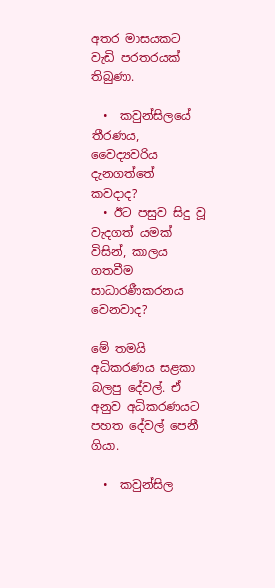අතර මාසයකට වැඩි පරතරයක් තිබුණා.

  •  කවුන්සිලයේ තීරණය, වෛද්‍යවරිය දැනගත්තේ කවදාද?
  • ඊට පසුව සිදු වූ වැදගත් යමක් විසින්, කාලය ගතවීම සාධාරණීකරනය වෙනවාද?

මේ තමයි අධිකරණය සළකා බලපු දේවල්. ඒ අනුව අධිකරණයට පහත දේවල් පෙනී ගියා.

  •  කවුන්සිල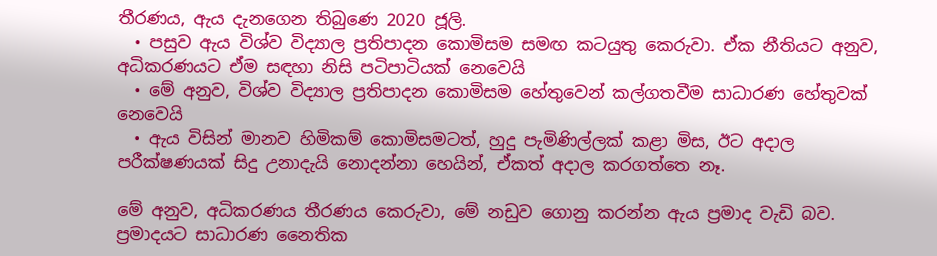තීරණය, ඇය දැනගෙන තිබුණෙ 2020 ජූලි.
  • පසුව ඇය විශ්ව විද්‍යාල ප්‍රතිපාදන කොමිසම සමඟ කටයුතු කෙරුවා. ඒක නීතියට අනුව, අධිකරණයට ඒම සඳහා නිසි පටිපාටියක් නෙවෙයි
  • මේ අනුව, විශ්ව විද්‍යාල ප්‍රතිපාදන කොමිසම හේතුවෙන් කල්ගතවීම සාධාරණ හේතුවක් නෙවෙයි
  • ඇය විසින් මානව හිමිකම් කොමිසමටත්, හුදු පැමිණිල්ලක් කළා මිස, ඊට අදාල පරීක්ෂණයක් සිදු උනාදැයි නොදන්නා හෙයින්, ඒකත් අදාල කරගත්තෙ නෑ.

මේ අනුව, අධිකරණය තීරණය කෙරුවා, මේ නඩුව ගොනු කරන්න ඇය ප්‍රමාද වැඩි බව. ප්‍රමාදයට සාධාරණ නෛතික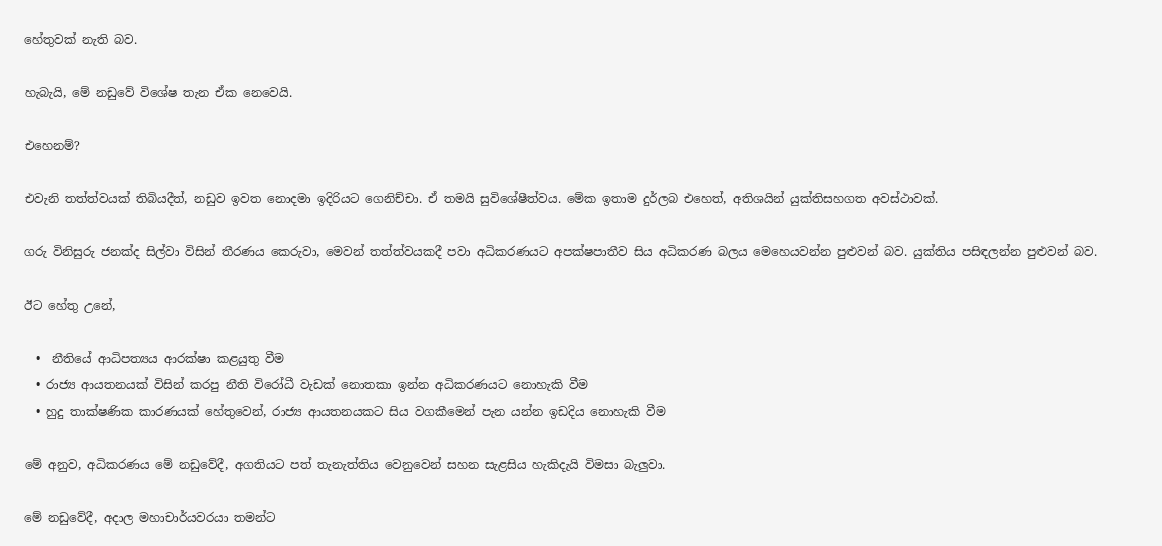හේතුවක් නැති බව.

හැබැයි, මේ නඩුවේ විශේෂ තැන ඒක නෙවෙයි.

එහෙනම්?

එවැනි තත්ත්වයක් තිබියදීත්, නඩුව ඉවත නොදමා ඉදිරියට ගෙනිච්චා. ඒ තමයි සුවිශේෂීත්වය. මේක ඉතාම දුර්ලබ එහෙත්, අතිශයින් යුක්තිසහගත අවස්ථාවක්.

ගරු විනිසුරු ජනක්ද සිල්වා විසින් තීරණය කෙරුවා, මෙවන් තත්ත්වයකදී පවා අධිකරණයට අපක්ෂපාතීව සිය අධිකරණ බලය මෙහෙයවන්න පුළුවන් බව. යුක්තිය පසිඳලන්න පුළුවන් බව.

ඊට හේතු උනේ,

  •  නීතියේ ආධිපත්‍යය ආරක්ෂා කළයුතු වීම
  • රාජ්‍ය ආයතනයක් විසින් කරපු නීති විරෝධී වැඩක් නොතකා ඉන්න අධිකරණයට නොහැකි වීම
  • හුදු තාක්ෂණික කාරණයක් හේතුවෙන්, රාජ්‍ය ආයතනයකට සිය වගකීමෙන් පැන යන්න ඉඩදිය නොහැකි වීම

මේ අනුව, අධිකරණය මේ නඩුවේදී, අගතියට පත් තැනැත්තිය වෙනුවෙන් සහන සැළසිය හැකිදැයි විමසා බැලුවා.

මේ නඩුවේදී, අදාල මහාචාර්යවරයා තමන්ට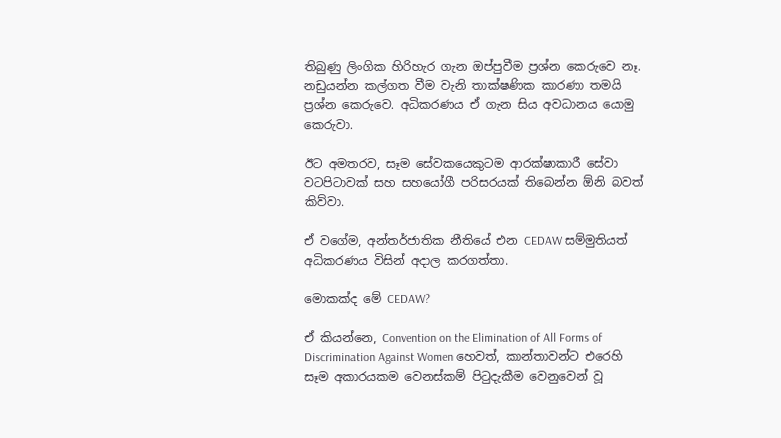තිබුණු ලිංගික හිරිහැර ගැන ඔප්පුවීම ප්‍රශ්න කෙරුවෙ නෑ. නඩුයන්න කල්ගත වීම වැනි තාක්ෂණික කාරණා තමයි ප්‍රශ්න කෙරුවෙ. අධිකරණය ඒ ගැන සිය අවධානය යොමු කෙරුවා.

ඊට අමතරව, සෑම සේවකයෙකුටම ආරක්ෂාකාරී සේවා වටපිටාවක් සහ සහයෝගී පරිසරයක් තිබෙන්න ඕනි බවත් කිව්වා.

ඒ වගේම, අන්තර්ජාතික නීතියේ එන CEDAW සම්මුතියත් අධිකරණය විසින් අදාල කරගත්තා.

මොකක්ද මේ CEDAW?

ඒ කියන්නෙ, Convention on the Elimination of All Forms of Discrimination Against Women හෙවත්, කාන්තාවන්ට එරෙහි සෑම අකාරයකම වෙනස්කම් පිටුදැකීම වෙනුවෙන් වූ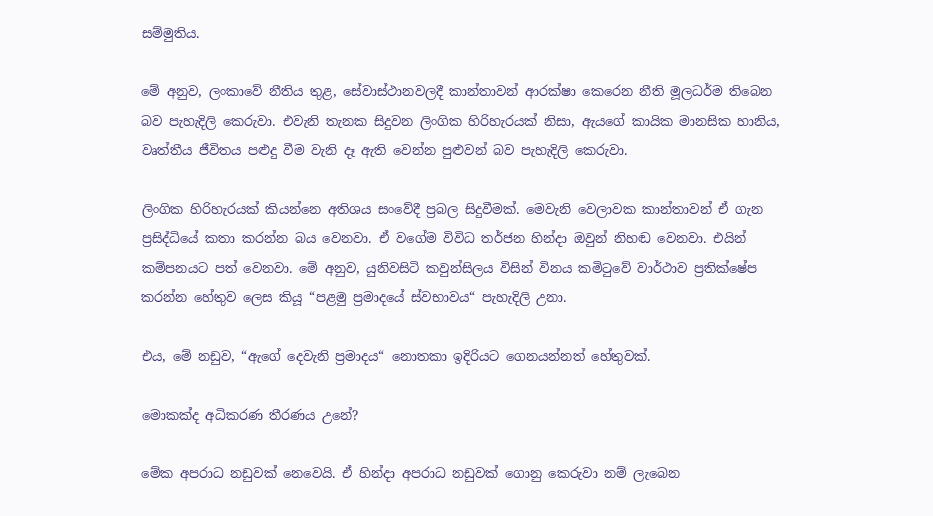සම්මුතිය.

මේ අනුව, ලංකාවේ නීතිය තුළ, සේවාස්ථානවලදී කාන්තාවන් ආරක්ෂා කෙරෙන නීති මූලධර්ම තිබෙන බව පැහැදිලි කෙරුවා. එවැනි තැනක සිදුවන ලිංගික හිරිහැරයක් නිසා, ඇයගේ කායික මානසික හානිය, වෘත්තීය ජීවිතය පළුදු වීම වැනි දෑ ඇති වෙන්න පුළුවන් බව පැහැදිලි කෙරුවා.

ලිංගික හිරිහැරයක් කියන්නෙ අතිශය සංවේදී ප්‍රබල සිදුවීමක්. මෙවැනි වෙලාවක කාන්තාවන් ඒ ගැන ප්‍රසිද්ධියේ කතා කරන්න බය වෙනවා. ඒ වගේම විවිධ තර්ජන හින්දා ඔවුන් නිහඬ වෙනවා. එයින් කම්පනයට පත් වෙනවා. මේ අනුව, යුනිවසිටි කවුන්සිලය විසින් විනය කමිටුවේ වාර්ථාව ප්‍රතික්ෂේප කරන්න හේතුව ලෙස කියූ “පළමු ප්‍රමාදයේ ස්වභාවය“ පැහැදිලි උනා.

එය, මේ නඩුව, “ඇගේ දෙවැනි ප්‍රමාදය“ නොතකා ඉදිරියට ගෙනයන්නත් හේතුවක්.

මොකක්ද අධිකරණ තීරණය උනේ?

මේක අපරාධ නඩුවක් නෙවෙයි. ඒ හින්දා අපරාධ නඩුවක් ගොනු කෙරුවා නම් ලැබෙන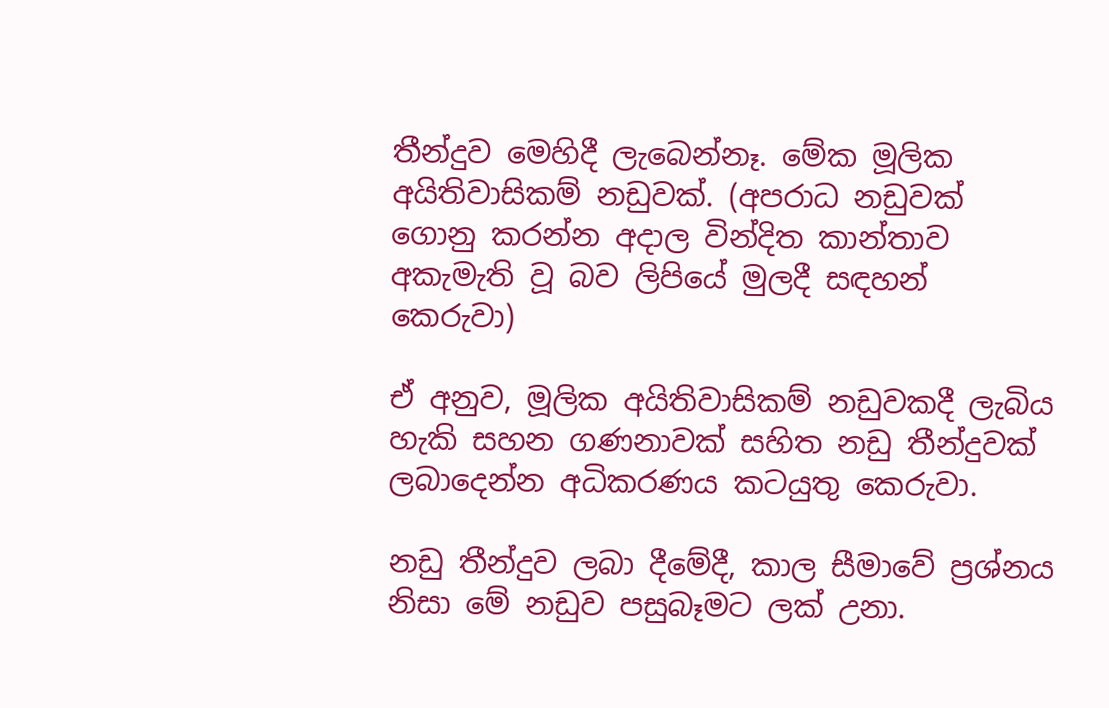තීන්දුව මෙහිදී ලැබෙන්නෑ. මේක මූලික අයිතිවාසිකම් නඩුවක්. (අපරාධ නඩුවක් ගොනු කරන්න අදාල වින්දිත කාන්තාව අකැමැති වූ බව ලිපියේ මුලදී සඳහන් කෙරුවා)

ඒ අනුව, මූලික අයිතිවාසිකම් නඩුවකදී ලැබිය හැකි සහන ගණනාවක් සහිත නඩු තීන්දුවක් ලබාදෙන්න අධිකරණය කටයුතු කෙරුවා.

නඩු තීන්දුව ලබා දීමේදී, කාල සීමාවේ ප්‍රශ්නය නිසා මේ නඩුව පසුබෑමට ලක් උනා.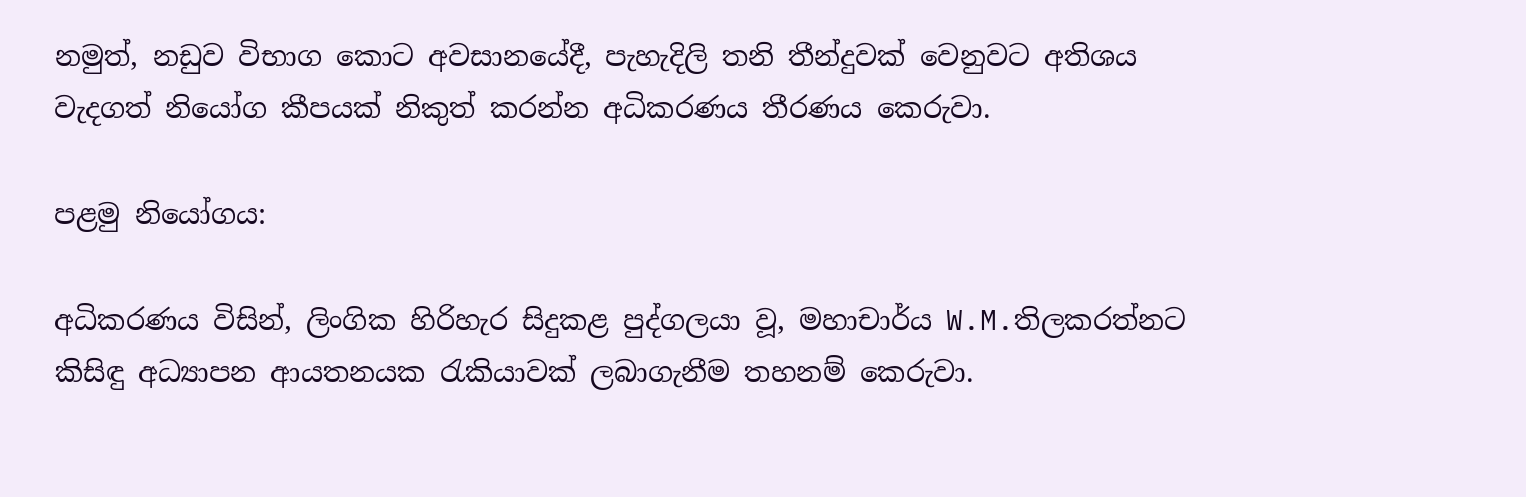නමුත්, නඩුව විභාග කොට අවසානයේදී, පැහැදිලි තනි තීන්දුවක් වෙනුවට අතිශය වැදගත් නියෝග කීපයක් නිකුත් කරන්න අධිකරණය තීරණය කෙරුවා.

පළමු නියෝගය:

අධිකරණය විසින්, ලිංගික හිරිහැර සිදුකළ පුද්ගලයා වූ, මහාචාර්ය W.M.තිලකරත්නට කිසිඳු අධ්‍යාපන ආයතනයක රැකියාවක් ලබාගැනීම තහනම් කෙරුවා.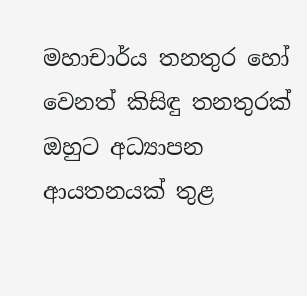මහාචාර්ය තනතුර හෝ වෙනත් කිසිඳු තනතුරක් ඔහුට අධ්‍යාපන ආයතනයක් තුළ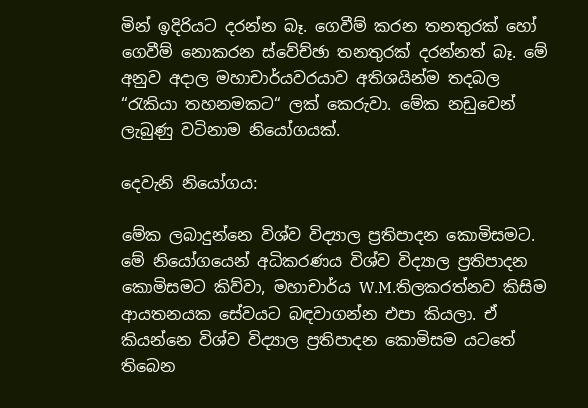මින් ඉදිරියට දරන්න බෑ. ගෙවීම් කරන තනතුරක් හෝ ගෙවීම් නොකරන ස්වේච්ඡා තනතුරක් දරන්නත් බෑ. මේ අනුව අදාල මහාචාර්යවරයාව අතිශයින්ම තදබල “රැකියා තහනමකට“ ලක් කෙරුවා. මේක නඩුවෙන් ලැබුණු වටිනාම නියෝගයක්.

දෙවැනි නියෝගය:

මේක ලබාදුන්නෙ විශ්ව විද්‍යාල ප්‍රතිපාදන කොමිසමට. මේ නියෝගයෙන් අධිකරණය විශ්ව විද්‍යාල ප්‍රතිපාදන කොමිසමට කිව්වා, මහාචාර්ය W.M.තිලකරත්නව කිසිම ආයතනයක සේවයට බඳවාගන්න එපා කියලා. ඒ කියන්නෙ විශ්ව විද්‍යාල ප්‍රතිපාදන කොමිසම යටතේ තිබෙන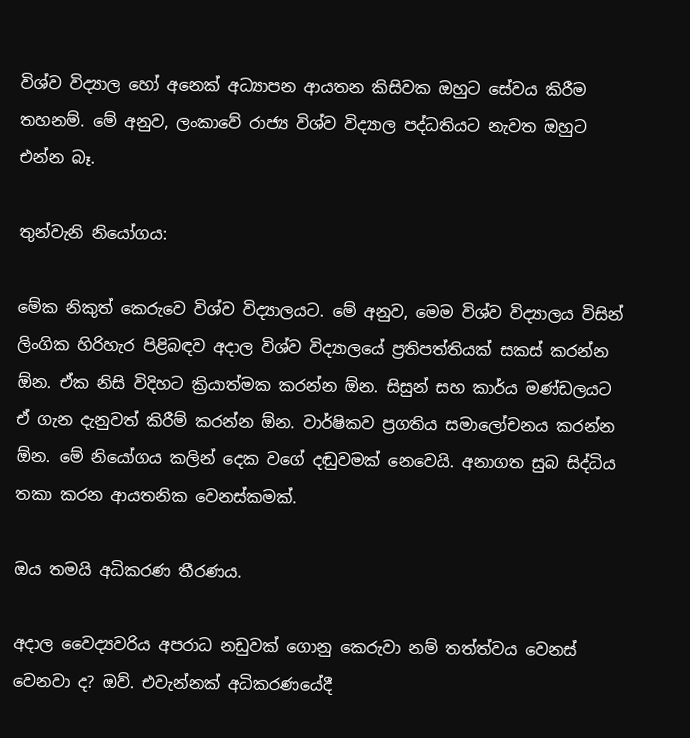විශ්ව විද්‍යාල හෝ අනෙක් අධ්‍යාපන ආයතන කිසිවක ඔහුට සේවය කිරීම තහනම්. මේ අනුව, ලංකාවේ රාජ්‍ය විශ්ව විද්‍යාල පද්ධතියට නැවත ඔහුට එන්න බෑ.

තුන්වැනි නියෝගය:

මේක නිකුත් කෙරුවෙ විශ්ව විද්‍යාලයට. මේ අනුව, මෙම විශ්ව විද්‍යාලය විසින් ලිංගික හිරිහැර පිළිබඳව අදාල විශ්ව විද්‍යාලයේ ප්‍රතිපත්තියක් සකස් කරන්න ඕන. ඒක නිසි විදිහට ක්‍රියාත්මක කරන්න ඕන. සිසුන් සහ කාර්ය මණ්ඩලයට ඒ ගැන දැනුවත් කිරීම් කරන්න ඕන. වාර්ෂිකව ප්‍රගතිය සමාලෝචනය කරන්න ඕන. මේ නියෝගය කලින් දෙක වගේ දඬුවමක් නෙවෙයි. අනාගත සුබ සිද්ධිය තකා කරන ආයතනික වෙනස්කමක්.

ඔය තමයි අධිකරණ තීරණය.

අදාල වෛද්‍යවරිය අපරාධ නඩුවක් ගොනු කෙරුවා නම් තත්ත්වය වෙනස් වෙනවා ද? ඔව්. එවැන්නක් අධිකරණයේදී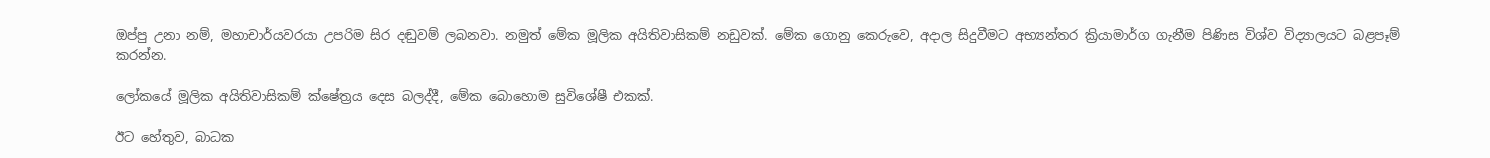ඔප්පු උනා නම්, මහාචාර්යවරයා උපරිම සිර දඬුවම් ලබනවා. නමුත් මේක මූලික අයිතිවාසිකම් නඩුවක්. මේක ගොනු කෙරුවෙ, අදාල සිදුවීමට අභ්‍යන්තර ක්‍රියාමාර්ග ගැනීම පිණිස විශ්ව විද්‍යාලයට බළපෑම් කරන්න.

ලෝකයේ මූලික අයිතිවාසිකම් ක්ෂේත්‍රය දෙස බලද්දී, මේක බොහොම සුවිශේෂී එකක්.

ඊට හේතුව, බාධක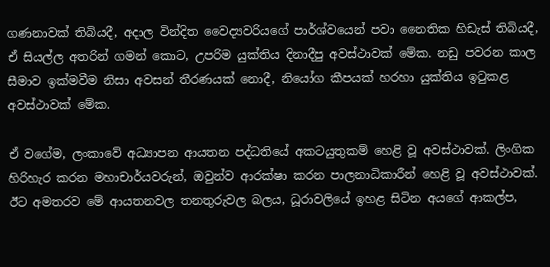ගණනාවක් තිබියදී, අදාල වින්දිත වෛද්‍යවරියගේ පාර්ශ්වයෙන් පවා නෛතික හිඩැස් තිබියදී, ඒ සියල්ල අතරින් ගමන් කොට, උපරිම යුක්තිය දිනාදීපු අවස්ථාවක් මේක. නඩු පවරන කාල සීමාව ඉක්මවීම නිසා අවසන් තීරණයක් නොදී, නියෝග කීපයක් හරහා යුක්තිය ඉටුකළ අවස්ථාවක් මේක.

ඒ වගේම, ලංකාවේ අධ්‍යාපන ආයතන පද්ධතියේ අකටයුතුකම් හෙළි වූ අවස්ථාවක්. ලිංගික හිරිහැර කරන මහාචාර්යවරුන්, ඔවුන්ව ආරක්ෂා කරන පාලනාධිකාරීන් හෙළි වූ අවස්ථාවක්. ඊට අමතරව මේ ආයතනවල තනතුරුවල බලය, ධූරාවලියේ ඉහළ සිටින අයගේ ආකල්ප,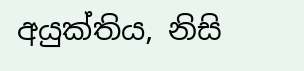අයුක්තිය, නිසි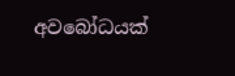අවබෝධයක්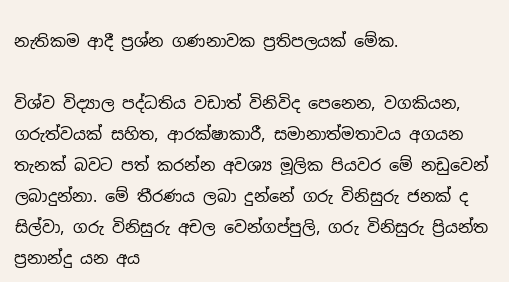නැතිකම ආදී ප්‍රශ්න ගණනාවක ප්‍රතිපලයක් මේක.

විශ්ව විද්‍යාල පද්ධතිය වඩාත් විනිවිද පෙනෙන, වගකියන, ගරුත්වයක් සහිත, ආරක්ෂාකාරී, සමානාත්මතාවය අගයන තැනක් බවට පත් කරන්න අවශ්‍ය මූලික පියවර මේ නඩුවෙන් ලබාදුන්නා. මේ තීරණය ලබා දුන්නේ ගරු විනිසුරු ජනක් ද සිල්වා, ගරු විනිසුරු අචල වෙන්ගප්පුලි, ගරු විනිසුරු ප්‍රියන්ත ප්‍රනාන්දු යන අය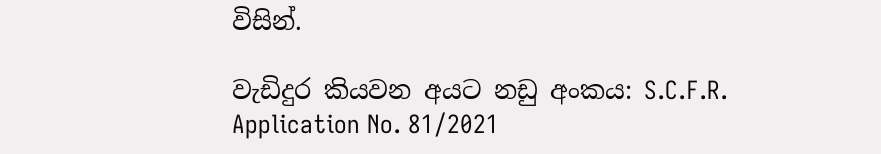විසින්.

වැඩිදුර කියවන අයට නඩු අංකය: S.C.F.R. Application No. 81/2021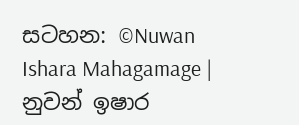සටහන: ©Nuwan Ishara Mahagamage | නුවන් ඉෂාර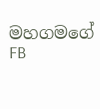මහගමගේ FB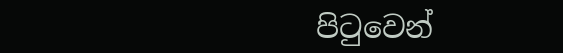පිටුවෙන්